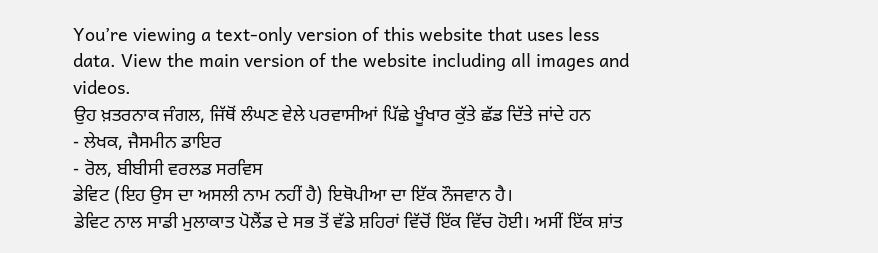You’re viewing a text-only version of this website that uses less data. View the main version of the website including all images and videos.
ਉਹ ਖ਼ਤਰਨਾਕ ਜੰਗਲ, ਜਿੱਥੋਂ ਲੰਘਣ ਵੇਲੇ ਪਰਵਾਸੀਆਂ ਪਿੱਛੇ ਖੂੰਖਾਰ ਕੁੱਤੇ ਛੱਡ ਦਿੱਤੇ ਜਾਂਦੇ ਹਨ
- ਲੇਖਕ, ਜੈਸਮੀਨ ਡਾਇਰ
- ਰੋਲ, ਬੀਬੀਸੀ ਵਰਲਡ ਸਰਵਿਸ
ਡੇਵਿਟ (ਇਹ ਉਸ ਦਾ ਅਸਲੀ ਨਾਮ ਨਹੀਂ ਹੈ) ਇਥੋਪੀਆ ਦਾ ਇੱਕ ਨੌਜਵਾਨ ਹੈ।
ਡੇਵਿਟ ਨਾਲ ਸਾਡੀ ਮੁਲਾਕਾਤ ਪੋਲੈਂਡ ਦੇ ਸਭ ਤੋਂ ਵੱਡੇ ਸ਼ਹਿਰਾਂ ਵਿੱਚੋਂ ਇੱਕ ਵਿੱਚ ਹੋਈ। ਅਸੀਂ ਇੱਕ ਸ਼ਾਂਤ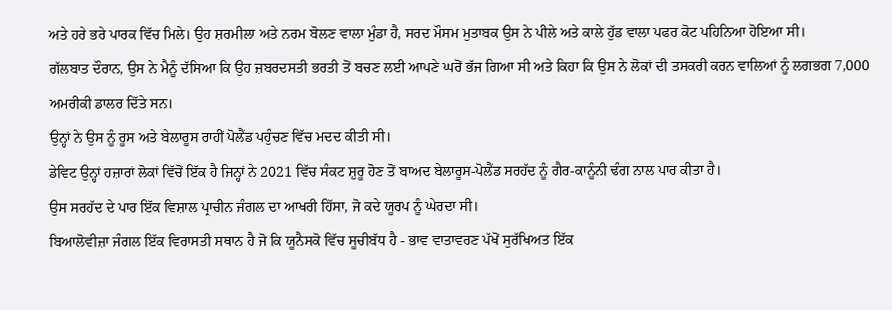ਅਤੇ ਹਰੇ ਭਰੇ ਪਾਰਕ ਵਿੱਚ ਮਿਲੇ। ਉਹ ਸ਼ਰਮੀਲਾ ਅਤੇ ਨਰਮ ਬੋਲਣ ਵਾਲਾ ਮੁੰਡਾ ਹੈ, ਸਰਦ ਮੌਸਮ ਮੁਤਾਬਕ ਉਸ ਨੇ ਪੀਲੇ ਅਤੇ ਕਾਲੇ ਹੁੱਡ ਵਾਲਾ ਪਫਰ ਕੋਟ ਪਹਿਨਿਆ ਹੋਇਆ ਸੀ।
ਗੱਲਬਾਤ ਦੌਰਾਨ, ਉਸ ਨੇ ਮੈਨੂੰ ਦੱਸਿਆ ਕਿ ਉਹ ਜ਼ਬਰਦਸਤੀ ਭਰਤੀ ਤੋਂ ਬਚਣ ਲਈ ਆਪਣੇ ਘਰੋਂ ਭੱਜ ਗਿਆ ਸੀ ਅਤੇ ਕਿਹਾ ਕਿ ਉਸ ਨੇ ਲੋਕਾਂ ਦੀ ਤਸਕਰੀ ਕਰਨ ਵਾਲਿਆਂ ਨੂੰ ਲਗਭਗ 7,000 ਅਮਰੀਕੀ ਡਾਲਰ ਦਿੱਤੇ ਸਨ।
ਉਨ੍ਹਾਂ ਨੇ ਉਸ ਨੂੰ ਰੂਸ ਅਤੇ ਬੇਲਾਰੂਸ ਰਾਹੀਂ ਪੋਲੈਂਡ ਪਹੁੰਚਣ ਵਿੱਚ ਮਦਦ ਕੀਤੀ ਸੀ।
ਡੇਵਿਟ ਉਨ੍ਹਾਂ ਹਜ਼ਾਰਾਂ ਲੋਕਾਂ ਵਿੱਚੋਂ ਇੱਕ ਹੈ ਜਿਨ੍ਹਾਂ ਨੇ 2021 ਵਿੱਚ ਸੰਕਟ ਸ਼ੁਰੂ ਹੋਣ ਤੋਂ ਬਾਅਦ ਬੇਲਾਰੂਸ-ਪੋਲੈਂਡ ਸਰਹੱਦ ਨੂੰ ਗੈਰ-ਕਾਨੂੰਨੀ ਢੰਗ ਨਾਲ ਪਾਰ ਕੀਤਾ ਹੈ।
ਉਸ ਸਰਹੱਦ ਦੇ ਪਾਰ ਇੱਕ ਵਿਸ਼ਾਲ ਪ੍ਰਾਚੀਨ ਜੰਗਲ ਦਾ ਆਖਰੀ ਹਿੱਸਾ, ਜੋ ਕਦੇ ਯੂਰਪ ਨੂੰ ਘੇਰਦਾ ਸੀ।
ਬਿਆਲੋਵੀਜ਼ਾ ਜੰਗਲ ਇੱਕ ਵਿਰਾਸਤੀ ਸਥਾਨ ਹੈ ਜੋ ਕਿ ਯੂਨੈਸਕੋ ਵਿੱਚ ਸੂਚੀਬੱਧ ਹੈ - ਭਾਵ ਵਾਤਾਵਰਣ ਪੱਖੋਂ ਸੁਰੱਖਿਅਤ ਇੱਕ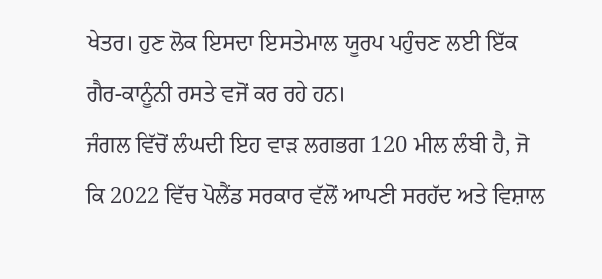ਖੇਤਰ। ਹੁਣ ਲੋਕ ਇਸਦਾ ਇਸਤੇਮਾਲ ਯੂਰਪ ਪਹੁੰਚਣ ਲਈ ਇੱਕ ਗੈਰ-ਕਾਨੂੰਨੀ ਰਸਤੇ ਵਜੋਂ ਕਰ ਰਹੇ ਹਨ।
ਜੰਗਲ ਵਿੱਚੋਂ ਲੰਘਦੀ ਇਹ ਵਾੜ ਲਗਭਗ 120 ਮੀਲ ਲੰਬੀ ਹੈ, ਜੋ ਕਿ 2022 ਵਿੱਚ ਪੋਲੈਂਡ ਸਰਕਾਰ ਵੱਲੋਂ ਆਪਣੀ ਸਰਹੱਦ ਅਤੇ ਵਿਸ਼ਾਲ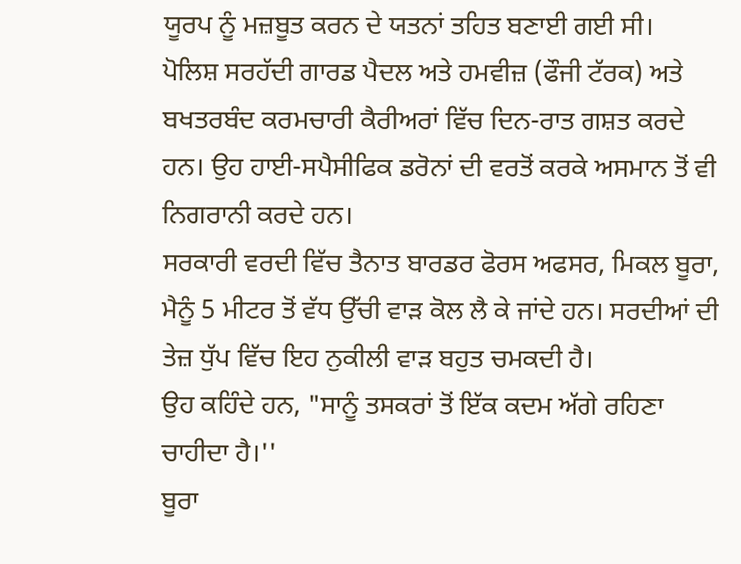ਯੂਰਪ ਨੂੰ ਮਜ਼ਬੂਤ ਕਰਨ ਦੇ ਯਤਨਾਂ ਤਹਿਤ ਬਣਾਈ ਗਈ ਸੀ।
ਪੋਲਿਸ਼ ਸਰਹੱਦੀ ਗਾਰਡ ਪੈਦਲ ਅਤੇ ਹਮਵੀਜ਼ (ਫੌਜੀ ਟੱਰਕ) ਅਤੇ ਬਖਤਰਬੰਦ ਕਰਮਚਾਰੀ ਕੈਰੀਅਰਾਂ ਵਿੱਚ ਦਿਨ-ਰਾਤ ਗਸ਼ਤ ਕਰਦੇ ਹਨ। ਉਹ ਹਾਈ-ਸਪੈਸੀਫਿਕ ਡਰੋਨਾਂ ਦੀ ਵਰਤੋਂ ਕਰਕੇ ਅਸਮਾਨ ਤੋਂ ਵੀ ਨਿਗਰਾਨੀ ਕਰਦੇ ਹਨ।
ਸਰਕਾਰੀ ਵਰਦੀ ਵਿੱਚ ਤੈਨਾਤ ਬਾਰਡਰ ਫੋਰਸ ਅਫਸਰ, ਮਿਕਲ ਬੂਰਾ, ਮੈਨੂੰ 5 ਮੀਟਰ ਤੋਂ ਵੱਧ ਉੱਚੀ ਵਾੜ ਕੋਲ ਲੈ ਕੇ ਜਾਂਦੇ ਹਨ। ਸਰਦੀਆਂ ਦੀ ਤੇਜ਼ ਧੁੱਪ ਵਿੱਚ ਇਹ ਨੁਕੀਲੀ ਵਾੜ ਬਹੁਤ ਚਮਕਦੀ ਹੈ।
ਉਹ ਕਹਿੰਦੇ ਹਨ, "ਸਾਨੂੰ ਤਸਕਰਾਂ ਤੋਂ ਇੱਕ ਕਦਮ ਅੱਗੇ ਰਹਿਣਾ ਚਾਹੀਦਾ ਹੈ।''
ਬੂਰਾ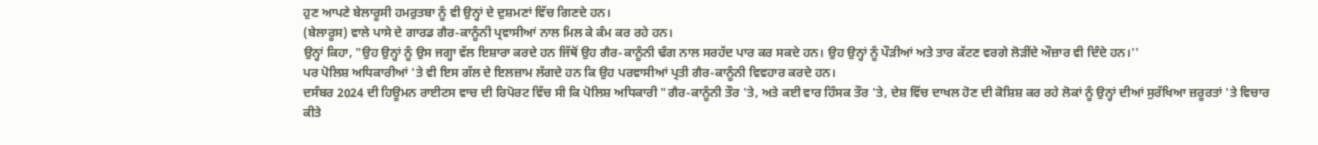ਹੁਣ ਆਪਣੇ ਬੇਲਾਰੂਸੀ ਹਮਰੁਤਬਾ ਨੂੰ ਵੀ ਉਨ੍ਹਾਂ ਦੇ ਦੁਸ਼ਮਣਾਂ ਵਿੱਚ ਗਿਣਦੇ ਹਨ।
(ਬੇਲਾਰੂਸ) ਵਾਲੇ ਪਾਸੇ ਦੇ ਗਾਰਡ ਗੈਰ-ਕਾਨੂੰਨੀ ਪ੍ਰਵਾਸੀਆਂ ਨਾਲ ਮਿਲ ਕੇ ਕੰਮ ਕਰ ਰਹੇ ਹਨ।
ਉਨ੍ਹਾਂ ਕਿਹਾ, "ਉਹ ਉਨ੍ਹਾਂ ਨੂੰ ਉਸ ਜਗ੍ਹਾ ਵੱਲ ਇਸ਼ਾਰਾ ਕਰਦੇ ਹਨ ਜਿੱਥੋਂ ਉਹ ਗੈਰ-ਕਾਨੂੰਨੀ ਢੰਗ ਨਾਲ ਸਰਹੱਦ ਪਾਰ ਕਰ ਸਕਦੇ ਹਨ। ਉਹ ਉਨ੍ਹਾਂ ਨੂੰ ਪੌੜੀਆਂ ਅਤੇ ਤਾਰ ਕੱਟਣ ਵਰਗੇ ਲੋੜੀਂਦੇ ਔਜ਼ਾਰ ਵੀ ਦਿੰਦੇ ਹਨ।''
ਪਰ ਪੋਲਿਸ਼ ਅਧਿਕਾਰੀਆਂ 'ਤੇ ਵੀ ਇਸ ਗੱਲ ਦੇ ਇਲਜ਼ਾਮ ਲੱਗਦੇ ਹਨ ਕਿ ਉਹ ਪਰਵਾਸੀਆਂ ਪ੍ਰਤੀ ਗੈਰ-ਕਾਨੂੰਨੀ ਵਿਵਹਾਰ ਕਰਦੇ ਹਨ।
ਦਸੰਬਰ 2024 ਦੀ ਹਿਊਮਨ ਰਾਈਟਸ ਵਾਚ ਦੀ ਰਿਪੋਰਟ ਵਿੱਚ ਸੀ ਕਿ ਪੋਲਿਸ਼ ਅਧਿਕਾਰੀ "ਗੈਰ-ਕਾਨੂੰਨੀ ਤੌਰ 'ਤੇ, ਅਤੇ ਕਈ ਵਾਰ ਹਿੰਸਕ ਤੌਰ 'ਤੇ, ਦੇਸ਼ ਵਿੱਚ ਦਾਖਲ ਹੋਣ ਦੀ ਕੋਸ਼ਿਸ਼ ਕਰ ਰਹੇ ਲੋਕਾਂ ਨੂੰ ਉਨ੍ਹਾਂ ਦੀਆਂ ਸੁਰੱਖਿਆ ਜ਼ਰੂਰਤਾਂ 'ਤੇ ਵਿਚਾਰ ਕੀਤੇ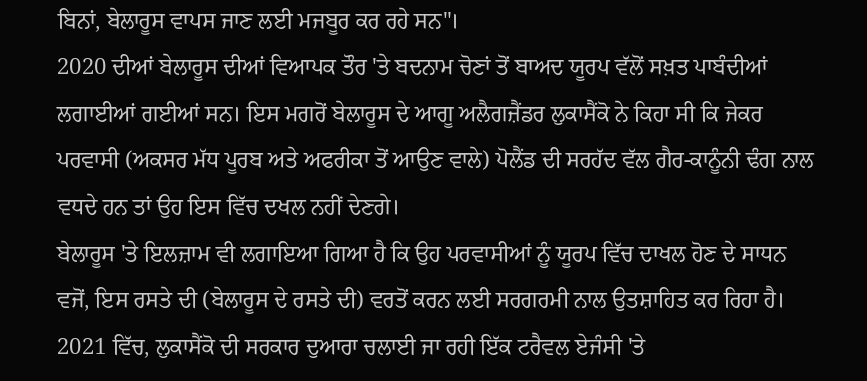ਬਿਨਾਂ, ਬੇਲਾਰੂਸ ਵਾਪਸ ਜਾਣ ਲਈ ਮਜਬੂਰ ਕਰ ਰਹੇ ਸਨ"।
2020 ਦੀਆਂ ਬੇਲਾਰੂਸ ਦੀਆਂ ਵਿਆਪਕ ਤੌਰ 'ਤੇ ਬਦਨਾਮ ਚੋਣਾਂ ਤੋਂ ਬਾਅਦ ਯੂਰਪ ਵੱਲੋਂ ਸਖ਼ਤ ਪਾਬੰਦੀਆਂ ਲਗਾਈਆਂ ਗਈਆਂ ਸਨ। ਇਸ ਮਗਰੋਂ ਬੇਲਾਰੂਸ ਦੇ ਆਗੂ ਅਲੈਗਜ਼ੈਂਡਰ ਲੁਕਾਸੈਂਕੋ ਨੇ ਕਿਹਾ ਸੀ ਕਿ ਜੇਕਰ ਪਰਵਾਸੀ (ਅਕਸਰ ਮੱਧ ਪੂਰਬ ਅਤੇ ਅਫਰੀਕਾ ਤੋਂ ਆਉਣ ਵਾਲੇ) ਪੋਲੈਂਡ ਦੀ ਸਰਹੱਦ ਵੱਲ ਗੈਰ-ਕਾਨੂੰਨੀ ਢੰਗ ਨਾਲ ਵਧਦੇ ਹਨ ਤਾਂ ਉਹ ਇਸ ਵਿੱਚ ਦਖਲ ਨਹੀਂ ਦੇਣਗੇ।
ਬੇਲਾਰੂਸ 'ਤੇ ਇਲਜ਼ਾਮ ਵੀ ਲਗਾਇਆ ਗਿਆ ਹੈ ਕਿ ਉਹ ਪਰਵਾਸੀਆਂ ਨੂੰ ਯੂਰਪ ਵਿੱਚ ਦਾਖਲ ਹੋਣ ਦੇ ਸਾਧਨ ਵਜੋਂ, ਇਸ ਰਸਤੇ ਦੀ (ਬੇਲਾਰੂਸ ਦੇ ਰਸਤੇ ਦੀ) ਵਰਤੋਂ ਕਰਨ ਲਈ ਸਰਗਰਮੀ ਨਾਲ ਉਤਸ਼ਾਹਿਤ ਕਰ ਰਿਹਾ ਹੈ।
2021 ਵਿੱਚ, ਲੁਕਾਸੈਂਕੋ ਦੀ ਸਰਕਾਰ ਦੁਆਰਾ ਚਲਾਈ ਜਾ ਰਹੀ ਇੱਕ ਟਰੈਵਲ ਏਜੰਸੀ 'ਤੇ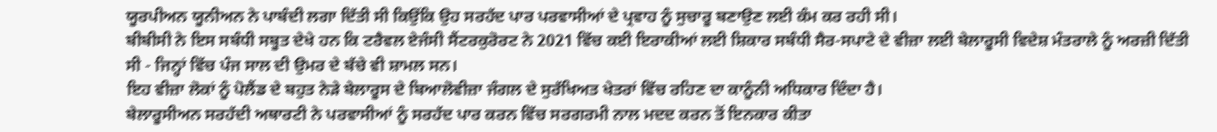ਯੂਰਪੀਅਨ ਯੂਨੀਅਨ ਨੇ ਪਾਬੰਦੀ ਲਗਾ ਦਿੱਤੀ ਸੀ ਕਿਉਂਕਿ ਉਹ ਸਰਹੱਦ ਪਾਰ ਪਰਵਾਸੀਆਂ ਦੇ ਪ੍ਰਵਾਹ ਨੂੰ ਸੁਚਾਰੂ ਬਣਾਉਣ ਲਈ ਕੰਮ ਕਰ ਰਹੀ ਸੀ।
ਬੀਬੀਸੀ ਨੇ ਇਸ ਸਬੰਧੀ ਸਬੂਤ ਦੇਖੇ ਹਨ ਕਿ ਟਰੈਵਲ ਏਜੰਸੀ ਸੈਂਟਰਕੁਰੋਰਟ ਨੇ 2021 ਵਿੱਚ ਕਈ ਇਰਾਕੀਆਂ ਲਈ ਸ਼ਿਕਾਰ ਸਬੰਧੀ ਸੈਰ-ਸਪਾਟੇ ਦੇ ਵੀਜ਼ਾ ਲਈ ਬੇਲਾਰੂਸੀ ਵਿਦੇਸ਼ ਮੰਤਰਾਲੇ ਨੂੰ ਅਰਜ਼ੀ ਦਿੱਤੀ ਸੀ - ਜਿਨ੍ਹਾਂ ਵਿੱਚ ਪੰਜ ਸਾਲ ਦੀ ਉਮਰ ਦੇ ਬੱਚੇ ਵੀ ਸ਼ਾਮਲ ਸਨ।
ਇਹ ਵੀਜ਼ਾ ਲੋਕਾਂ ਨੂੰ ਪੋਲੈਂਡ ਦੇ ਬਹੁਤ ਨੇੜੇ ਬੇਲਾਰੂਸ ਦੇ ਬਿਆਲੋਵੀਜ਼ਾ ਜੰਗਲ ਦੇ ਸੁਰੱਖਿਅਤ ਖੇਤਰਾਂ ਵਿੱਚ ਰਹਿਣ ਦਾ ਕਾਨੂੰਨੀ ਅਧਿਕਾਰ ਦਿੰਦਾ ਹੈ।
ਬੇਲਾਰੂਸੀਅਨ ਸਰਹੱਦੀ ਅਥਾਰਟੀ ਨੇ ਪਰਵਾਸੀਆਂ ਨੂੰ ਸਰਹੱਦ ਪਾਰ ਕਰਨ ਵਿੱਚ ਸਰਗਰਮੀ ਨਾਲ ਮਦਦ ਕਰਨ ਤੋਂ ਇਨਕਾਰ ਕੀਤਾ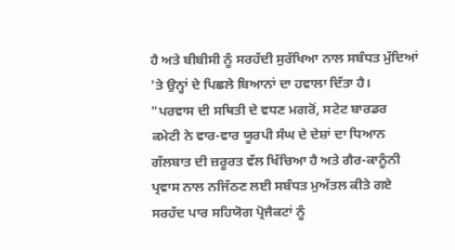ਹੈ ਅਤੇ ਬੀਬੀਸੀ ਨੂੰ ਸਰਹੱਦੀ ਸੁਰੱਖਿਆ ਨਾਲ ਸਬੰਧਤ ਮੁੱਦਿਆਂ 'ਤੇ ਉਨ੍ਹਾਂ ਦੇ ਪਿਛਲੇ ਬਿਆਨਾਂ ਦਾ ਹਵਾਲਾ ਦਿੱਤਾ ਹੈ।
"ਪਰਵਾਸ ਦੀ ਸਥਿਤੀ ਦੇ ਵਧਣ ਮਗਰੋਂ, ਸਟੇਟ ਬਾਰਡਰ ਕਮੇਟੀ ਨੇ ਵਾਰ-ਵਾਰ ਯੂਰਪੀ ਸੰਘ ਦੇ ਦੇਸ਼ਾਂ ਦਾ ਧਿਆਨ ਗੱਲਬਾਤ ਦੀ ਜ਼ਰੂਰਤ ਵੱਲ ਖਿੱਚਿਆ ਹੈ ਅਤੇ ਗੈਰ-ਕਾਨੂੰਨੀ ਪ੍ਰਵਾਸ ਨਾਲ ਨਜਿੱਠਣ ਲਈ ਸਬੰਧਤ ਮੁਅੱਤਲ ਕੀਤੇ ਗਏ ਸਰਹੱਦ ਪਾਰ ਸਹਿਯੋਗ ਪ੍ਰੋਜੈਕਟਾਂ ਨੂੰ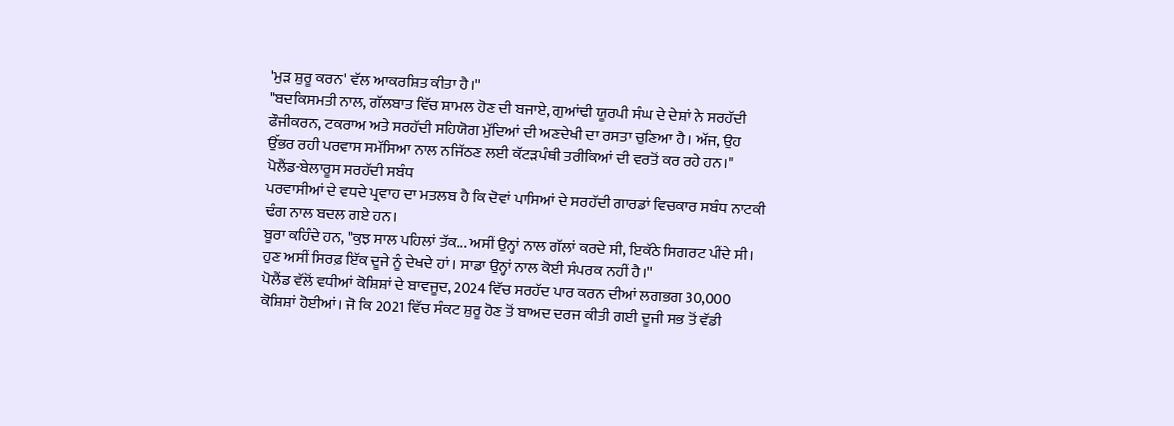'ਮੁੜ ਸ਼ੁਰੂ ਕਰਨ' ਵੱਲ ਆਕਰਸ਼ਿਤ ਕੀਤਾ ਹੈ।''
"ਬਦਕਿਸਮਤੀ ਨਾਲ, ਗੱਲਬਾਤ ਵਿੱਚ ਸ਼ਾਮਲ ਹੋਣ ਦੀ ਬਜਾਏ, ਗੁਆਂਢੀ ਯੂਰਪੀ ਸੰਘ ਦੇ ਦੇਸ਼ਾਂ ਨੇ ਸਰਹੱਦੀ ਫੌਜੀਕਰਨ, ਟਕਰਾਅ ਅਤੇ ਸਰਹੱਦੀ ਸਹਿਯੋਗ ਮੁੱਦਿਆਂ ਦੀ ਅਣਦੇਖੀ ਦਾ ਰਸਤਾ ਚੁਣਿਆ ਹੈ। ਅੱਜ, ਉਹ ਉੱਭਰ ਰਹੀ ਪਰਵਾਸ ਸਮੱਸਿਆ ਨਾਲ ਨਜਿੱਠਣ ਲਈ ਕੱਟੜਪੰਥੀ ਤਰੀਕਿਆਂ ਦੀ ਵਰਤੋਂ ਕਰ ਰਹੇ ਹਨ।"
ਪੋਲੈਂਡ-ਬੇਲਾਰੂਸ ਸਰਹੱਦੀ ਸਬੰਧ
ਪਰਵਾਸੀਆਂ ਦੇ ਵਧਦੇ ਪ੍ਰਵਾਹ ਦਾ ਮਤਲਬ ਹੈ ਕਿ ਦੋਵਾਂ ਪਾਸਿਆਂ ਦੇ ਸਰਹੱਦੀ ਗਾਰਡਾਂ ਵਿਚਕਾਰ ਸਬੰਧ ਨਾਟਕੀ ਢੰਗ ਨਾਲ ਬਦਲ ਗਏ ਹਨ।
ਬੂਰਾ ਕਹਿੰਦੇ ਹਨ, "ਕੁਝ ਸਾਲ ਪਹਿਲਾਂ ਤੱਕ... ਅਸੀਂ ਉਨ੍ਹਾਂ ਨਾਲ ਗੱਲਾਂ ਕਰਦੇ ਸੀ, ਇਕੱਠੇ ਸਿਗਰਟ ਪੀਂਦੇ ਸੀ। ਹੁਣ ਅਸੀਂ ਸਿਰਫ਼ ਇੱਕ ਦੂਜੇ ਨੂੰ ਦੇਖਦੇ ਹਾਂ। ਸਾਡਾ ਉਨ੍ਹਾਂ ਨਾਲ ਕੋਈ ਸੰਪਰਕ ਨਹੀਂ ਹੈ।''
ਪੋਲੈਂਡ ਵੱਲੋਂ ਵਧੀਆਂ ਕੋਸ਼ਿਸ਼ਾਂ ਦੇ ਬਾਵਜੂਦ, 2024 ਵਿੱਚ ਸਰਹੱਦ ਪਾਰ ਕਰਨ ਦੀਆਂ ਲਗਭਗ 30,000 ਕੋਸ਼ਿਸ਼ਾਂ ਹੋਈਆਂ। ਜੋ ਕਿ 2021 ਵਿੱਚ ਸੰਕਟ ਸ਼ੁਰੂ ਹੋਣ ਤੋਂ ਬਾਅਦ ਦਰਜ ਕੀਤੀ ਗਈ ਦੂਜੀ ਸਭ ਤੋਂ ਵੱਡੀ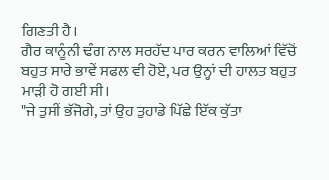ਗਿਣਤੀ ਹੈ।
ਗੈਰ ਕਾਨੂੰਨੀ ਢੰਗ ਨਾਲ ਸਰਹੱਦ ਪਾਰ ਕਰਨ ਵਾਲਿਆਂ ਵਿੱਚੋਂ ਬਹੁਤ ਸਾਰੇ ਭਾਵੇਂ ਸਫਲ ਵੀ ਹੋਏ, ਪਰ ਉਨ੍ਹਾਂ ਦੀ ਹਾਲਤ ਬਹੁਤ ਮਾੜੀ ਹੋ ਗਈ ਸੀ।
"ਜੇ ਤੁਸੀਂ ਭੱਜੋਗੇ, ਤਾਂ ਉਹ ਤੁਹਾਡੇ ਪਿੱਛੇ ਇੱਕ ਕੁੱਤਾ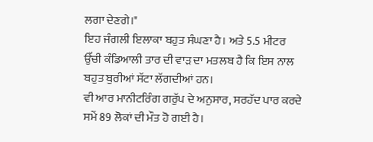ਲਗਾ ਦੇਣਗੇ।"
ਇਹ ਜੰਗਲੀ ਇਲਾਕਾ ਬਹੁਤ ਸੰਘਣਾ ਹੈ। ਅਤੇ 5.5 ਮੀਟਰ ਉੱਚੀ ਕੰਡਿਆਲੀ ਤਾਰ ਦੀ ਵਾੜ ਦਾ ਮਤਲਬ ਹੈ ਕਿ ਇਸ ਨਾਲ ਬਹੁਤ ਬੁਰੀਆਂ ਸੱਟਾ ਲੱਗਦੀਆਂ ਹਨ।
ਵੀ ਆਰ ਮਾਨੀਟਰਿੰਗ ਗਰੁੱਪ ਦੇ ਅਨੁਸਾਰ, ਸਰਹੱਦ ਪਾਰ ਕਰਦੇ ਸਮੇਂ 89 ਲੋਕਾਂ ਦੀ ਮੌਤ ਹੋ ਗਈ ਹੈ।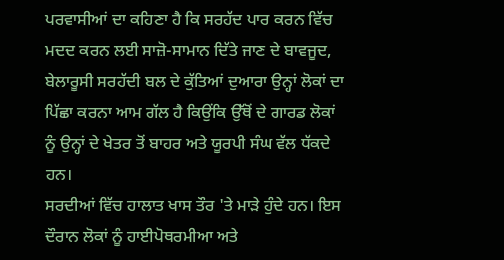ਪਰਵਾਸੀਆਂ ਦਾ ਕਹਿਣਾ ਹੈ ਕਿ ਸਰਹੱਦ ਪਾਰ ਕਰਨ ਵਿੱਚ ਮਦਦ ਕਰਨ ਲਈ ਸਾਜ਼ੋ-ਸਾਮਾਨ ਦਿੱਤੇ ਜਾਣ ਦੇ ਬਾਵਜੂਦ, ਬੇਲਾਰੂਸੀ ਸਰਹੱਦੀ ਬਲ ਦੇ ਕੁੱਤਿਆਂ ਦੁਆਰਾ ਉਨ੍ਹਾਂ ਲੋਕਾਂ ਦਾ ਪਿੱਛਾ ਕਰਨਾ ਆਮ ਗੱਲ ਹੈ ਕਿਉਂਕਿ ਉੱਥੋਂ ਦੇ ਗਾਰਡ ਲੋਕਾਂ ਨੂੰ ਉਨ੍ਹਾਂ ਦੇ ਖੇਤਰ ਤੋਂ ਬਾਹਰ ਅਤੇ ਯੂਰਪੀ ਸੰਘ ਵੱਲ ਧੱਕਦੇ ਹਨ।
ਸਰਦੀਆਂ ਵਿੱਚ ਹਾਲਾਤ ਖਾਸ ਤੌਰ 'ਤੇ ਮਾੜੇ ਹੁੰਦੇ ਹਨ। ਇਸ ਦੌਰਾਨ ਲੋਕਾਂ ਨੂੰ ਹਾਈਪੋਥਰਮੀਆ ਅਤੇ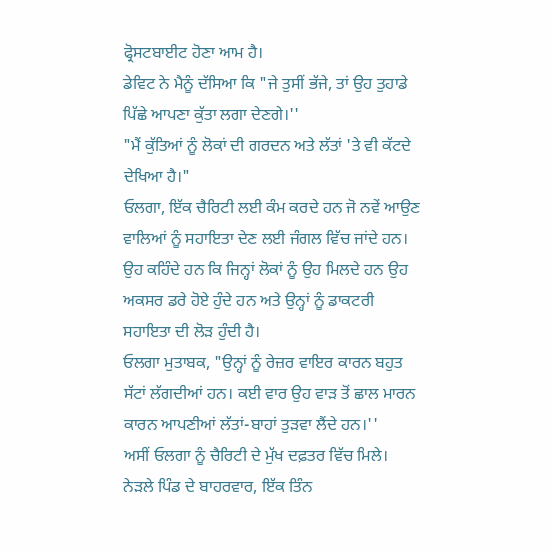ਫ੍ਰੋਸਟਬਾਈਟ ਹੋਣਾ ਆਮ ਹੈ।
ਡੇਵਿਟ ਨੇ ਮੈਨੂੰ ਦੱਸਿਆ ਕਿ "ਜੇ ਤੁਸੀਂ ਭੱਜੇ, ਤਾਂ ਉਹ ਤੁਹਾਡੇ ਪਿੱਛੇ ਆਪਣਾ ਕੁੱਤਾ ਲਗਾ ਦੇਣਗੇ।''
"ਮੈਂ ਕੁੱਤਿਆਂ ਨੂੰ ਲੋਕਾਂ ਦੀ ਗਰਦਨ ਅਤੇ ਲੱਤਾਂ 'ਤੇ ਵੀ ਕੱਟਦੇ ਦੇਖਿਆ ਹੈ।"
ਓਲਗਾ, ਇੱਕ ਚੈਰਿਟੀ ਲਈ ਕੰਮ ਕਰਦੇ ਹਨ ਜੋ ਨਵੇਂ ਆਉਣ ਵਾਲਿਆਂ ਨੂੰ ਸਹਾਇਤਾ ਦੇਣ ਲਈ ਜੰਗਲ ਵਿੱਚ ਜਾਂਦੇ ਹਨ। ਉਹ ਕਹਿੰਦੇ ਹਨ ਕਿ ਜਿਨ੍ਹਾਂ ਲੋਕਾਂ ਨੂੰ ਉਹ ਮਿਲਦੇ ਹਨ ਉਹ ਅਕਸਰ ਡਰੇ ਹੋਏ ਹੁੰਦੇ ਹਨ ਅਤੇ ਉਨ੍ਹਾਂ ਨੂੰ ਡਾਕਟਰੀ ਸਹਾਇਤਾ ਦੀ ਲੋੜ ਹੁੰਦੀ ਹੈ।
ਓਲਗਾ ਮੁਤਾਬਕ, "ਉਨ੍ਹਾਂ ਨੂੰ ਰੇਜ਼ਰ ਵਾਇਰ ਕਾਰਨ ਬਹੁਤ ਸੱਟਾਂ ਲੱਗਦੀਆਂ ਹਨ। ਕਈ ਵਾਰ ਉਹ ਵਾੜ ਤੋਂ ਛਾਲ ਮਾਰਨ ਕਾਰਨ ਆਪਣੀਆਂ ਲੱਤਾਂ-ਬਾਹਾਂ ਤੁੜਵਾ ਲੈਂਦੇ ਹਨ।''
ਅਸੀਂ ਓਲਗਾ ਨੂੰ ਚੈਰਿਟੀ ਦੇ ਮੁੱਖ ਦਫ਼ਤਰ ਵਿੱਚ ਮਿਲੇ।
ਨੇੜਲੇ ਪਿੰਡ ਦੇ ਬਾਹਰਵਾਰ, ਇੱਕ ਤਿੰਨ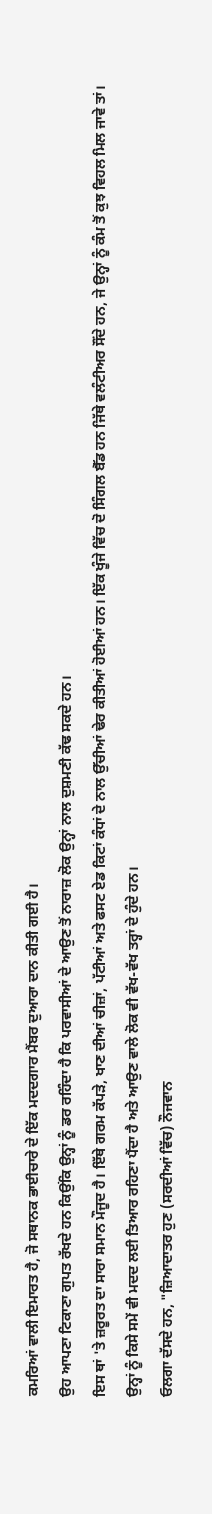ਕਮਰਿਆਂ ਵਾਲੀ ਇਮਾਰਤ ਹੈ, ਜੋ ਸਥਾਨਕ ਭਾਈਚਾਰੇ ਦੇ ਇੱਕ ਮਦਦਗਾਰ ਮੈਂਬਰ ਦੁਆਰਾ ਦਾਨ ਕੀਤੀ ਗਈ ਹੈ।
ਉਹ ਆਪਣਾ ਟਿਕਾਣਾ ਗੁਪਤ ਰੱਖਦੇ ਹਨ ਕਿਉਂਕਿ ਉਨ੍ਹਾਂ ਨੂੰ ਡਰ ਰਹਿੰਦਾ ਹੈ ਕਿ ਪਰਵਾਸੀਆਂ ਦੇ ਆਉਣ ਤੋਂ ਨਾਰਾਜ਼ ਲੋਕ ਉਨ੍ਹਾਂ ਨਾਲ ਦੁਸ਼ਮਣੀ ਕੱਢ ਸਕਦੇ ਹਨ।
ਇਸ ਥਾਂ 'ਤੇ ਜ਼ਰੂਰਤ ਦਾ ਸਾਰਾ ਸਮਾਨ ਮੌਜੂਦ ਹੈ। ਇੱਥੇ ਗਰਮ ਕੱਪੜੇ, ਖਾਣ ਦੀਆਂ ਚੀਜ਼ਾਂ, ਪੱਟੀਆਂ ਅਤੇ ਫਸਟ ਏਡ ਕਿਟਾਂ ਕੰਧਾਂ ਦੇ ਨਾਲ ਉੱਚੀਆਂ ਢੇਰ ਕੀਤੀਆਂ ਹੋਈਆਂ ਹਨ। ਇੱਕ ਖੂੰਜੇ ਵਿੱਚ ਦੋ ਸਿੰਗਲ ਬੈੱਡ ਹਨ ਜਿੱਥੇ ਵਲੰਟੀਅਰ ਸੌਂਦੇ ਹਨ, ਜੇ ਉਨ੍ਹਾਂ ਨੂੰ ਕੰਮ ਤੋਂ ਕੁਝ ਵਿਹਲ ਮਿਲ ਜਾਵੇ ਤਾਂ।
ਉਨ੍ਹਾਂ ਨੂੰ ਕਿਸੇ ਸਮੇਂ ਵੀ ਮਦਦ ਲਈ ਤਿਆਰ ਰਹਿਣਾ ਪੈਂਦਾ ਹੈ ਅਤੇ ਆਉਣ ਵਾਲੇ ਲੋਕ ਵੀ ਵੱਖ-ਵੱਖ ਤਰ੍ਹਾਂ ਦੇ ਹੁੰਦੇ ਹਨ।
ਓਲਗਾ ਦੱਸਦੇ ਹਨ, "ਜ਼ਿਆਦਾਤਰ ਹੁਣ (ਸਰਦੀਆਂ ਵਿੱਚ) ਨੌਜਵਾਨ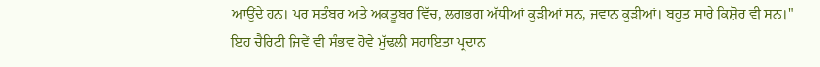ਆਉਂਦੇ ਹਨ। ਪਰ ਸਤੰਬਰ ਅਤੇ ਅਕਤੂਬਰ ਵਿੱਚ, ਲਗਭਗ ਅੱਧੀਆਂ ਕੁੜੀਆਂ ਸਨ, ਜਵਾਨ ਕੁੜੀਆਂ। ਬਹੁਤ ਸਾਰੇ ਕਿਸ਼ੋਰ ਵੀ ਸਨ।"
ਇਹ ਚੈਰਿਟੀ ਜਿਵੇਂ ਵੀ ਸੰਭਵ ਹੋਵੇ ਮੁੱਢਲੀ ਸਹਾਇਤਾ ਪ੍ਰਦਾਨ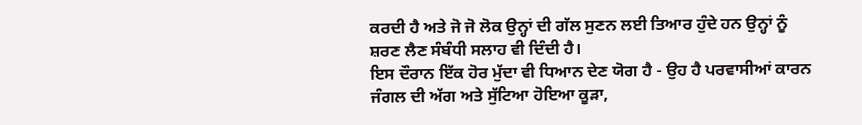ਕਰਦੀ ਹੈ ਅਤੇ ਜੋ ਜੋ ਲੋਕ ਉਨ੍ਹਾਂ ਦੀ ਗੱਲ ਸੁਣਨ ਲਈ ਤਿਆਰ ਹੁੰਦੇ ਹਨ ਉਨ੍ਹਾਂ ਨੂੰ ਸ਼ਰਣ ਲੈਣ ਸੰਬੰਧੀ ਸਲਾਹ ਵੀ ਦਿੰਦੀ ਹੈ।
ਇਸ ਦੌਰਾਨ ਇੱਕ ਹੋਰ ਮੁੱਦਾ ਵੀ ਧਿਆਨ ਦੇਣ ਯੋਗ ਹੈ - ਉਹ ਹੈ ਪਰਵਾਸੀਆਂ ਕਾਰਨ ਜੰਗਲ ਦੀ ਅੱਗ ਅਤੇ ਸੁੱਟਿਆ ਹੋਇਆ ਕੂੜਾ,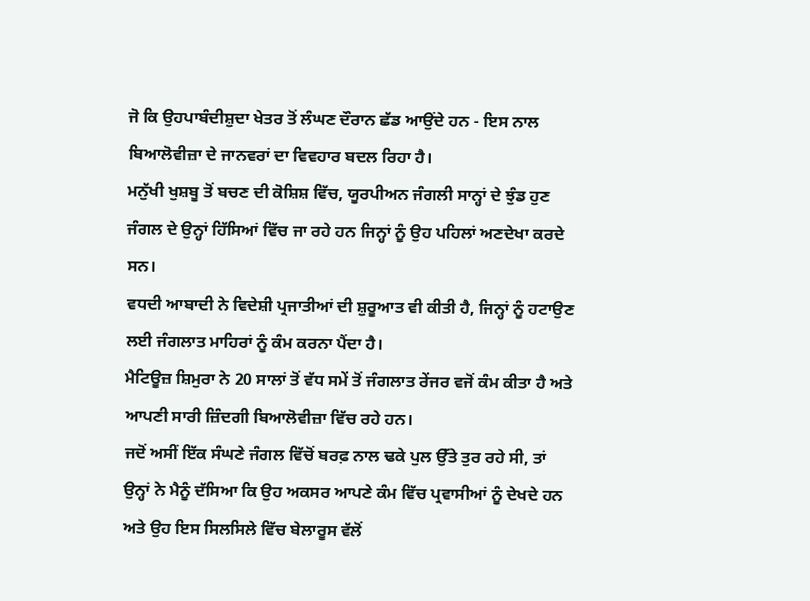ਜੋ ਕਿ ਉਹਪਾਬੰਦੀਸ਼ੁਦਾ ਖੇਤਰ ਤੋਂ ਲੰਘਣ ਦੌਰਾਨ ਛੱਡ ਆਉਂਦੇ ਹਨ - ਇਸ ਨਾਲ ਬਿਆਲੋਵੀਜ਼ਾ ਦੇ ਜਾਨਵਰਾਂ ਦਾ ਵਿਵਹਾਰ ਬਦਲ ਰਿਹਾ ਹੈ।
ਮਨੁੱਖੀ ਖੁਸ਼ਬੂ ਤੋਂ ਬਚਣ ਦੀ ਕੋਸ਼ਿਸ਼ ਵਿੱਚ, ਯੂਰਪੀਅਨ ਜੰਗਲੀ ਸਾਨ੍ਹਾਂ ਦੇ ਝੁੰਡ ਹੁਣ ਜੰਗਲ ਦੇ ਉਨ੍ਹਾਂ ਹਿੱਸਿਆਂ ਵਿੱਚ ਜਾ ਰਹੇ ਹਨ ਜਿਨ੍ਹਾਂ ਨੂੰ ਉਹ ਪਹਿਲਾਂ ਅਣਦੇਖਾ ਕਰਦੇ ਸਨ।
ਵਧਦੀ ਆਬਾਦੀ ਨੇ ਵਿਦੇਸ਼ੀ ਪ੍ਰਜਾਤੀਆਂ ਦੀ ਸ਼ੁਰੂਆਤ ਵੀ ਕੀਤੀ ਹੈ, ਜਿਨ੍ਹਾਂ ਨੂੰ ਹਟਾਉਣ ਲਈ ਜੰਗਲਾਤ ਮਾਹਿਰਾਂ ਨੂੰ ਕੰਮ ਕਰਨਾ ਪੈਂਦਾ ਹੈ।
ਮੈਟਿਊਜ਼ ਸ਼ਿਮੁਰਾ ਨੇ 20 ਸਾਲਾਂ ਤੋਂ ਵੱਧ ਸਮੇਂ ਤੋਂ ਜੰਗਲਾਤ ਰੇਂਜਰ ਵਜੋਂ ਕੰਮ ਕੀਤਾ ਹੈ ਅਤੇ ਆਪਣੀ ਸਾਰੀ ਜ਼ਿੰਦਗੀ ਬਿਆਲੋਵੀਜ਼ਾ ਵਿੱਚ ਰਹੇ ਹਨ।
ਜਦੋਂ ਅਸੀਂ ਇੱਕ ਸੰਘਣੇ ਜੰਗਲ ਵਿੱਚੋਂ ਬਰਫ਼ ਨਾਲ ਢਕੇ ਪੁਲ ਉੱਤੇ ਤੁਰ ਰਹੇ ਸੀ, ਤਾਂ ਉਨ੍ਹਾਂ ਨੇ ਮੈਨੂੰ ਦੱਸਿਆ ਕਿ ਉਹ ਅਕਸਰ ਆਪਣੇ ਕੰਮ ਵਿੱਚ ਪ੍ਰਵਾਸੀਆਂ ਨੂੰ ਦੇਖਦੇ ਹਨ ਅਤੇ ਉਹ ਇਸ ਸਿਲਸਿਲੇ ਵਿੱਚ ਬੇਲਾਰੂਸ ਵੱਲੋਂ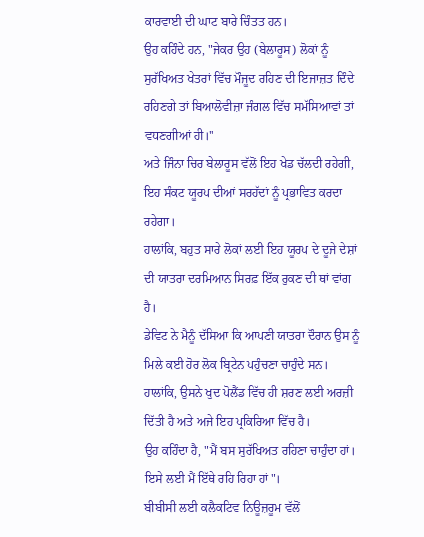ਕਾਰਵਾਈ ਦੀ ਘਾਟ ਬਾਰੇ ਚਿੰਤਤ ਹਨ।
ਉਹ ਕਹਿੰਦੇ ਹਨ, "ਜੇਕਰ ਉਹ (ਬੇਲਾਰੂਸ) ਲੋਕਾਂ ਨੂੰ ਸੁਰੱਖਿਅਤ ਖੇਤਰਾਂ ਵਿੱਚ ਮੌਜੂਦ ਰਹਿਣ ਦੀ ਇਜਾਜ਼ਤ ਦਿੰਦੇ ਰਹਿਣਗੇ ਤਾਂ ਬਿਆਲੋਵੀਜ਼ਾ ਜੰਗਲ ਵਿੱਚ ਸਮੱਸਿਆਵਾਂ ਤਾਂ ਵਧਣਗੀਆਂ ਹੀ।''
ਅਤੇ ਜਿੰਨਾ ਚਿਰ ਬੇਲਾਰੂਸ ਵੱਲੋਂ ਇਹ ਖੇਡ ਚੱਲਦੀ ਰਹੇਗੀ, ਇਹ ਸੰਕਟ ਯੂਰਪ ਦੀਆਂ ਸਰਹੱਦਾਂ ਨੂੰ ਪ੍ਰਭਾਵਿਤ ਕਰਦਾ ਰਹੇਗਾ।
ਹਾਲਾਂਕਿ, ਬਹੁਤ ਸਾਰੇ ਲੋਕਾਂ ਲਈ ਇਹ ਯੂਰਪ ਦੇ ਦੂਜੇ ਦੇਸ਼ਾਂ ਦੀ ਯਾਤਰਾ ਦਰਮਿਆਨ ਸਿਰਫ਼ ਇੱਕ ਰੁਕਣ ਦੀ ਥਾਂ ਵਾਂਗ ਹੈ।
ਡੇਵਿਟ ਨੇ ਮੈਨੂੰ ਦੱਸਿਆ ਕਿ ਆਪਣੀ ਯਾਤਰਾ ਦੌਰਾਨ ਉਸ ਨੂੰ ਮਿਲੇ ਕਈ ਹੋਰ ਲੋਕ ਬ੍ਰਿਟੇਨ ਪਹੁੰਚਣਾ ਚਾਹੁੰਦੇ ਸਨ। ਹਾਲਾਂਕਿ, ਉਸਨੇ ਖੁਦ ਪੋਲੈਂਡ ਵਿੱਚ ਹੀ ਸ਼ਰਣ ਲਈ ਅਰਜ਼ੀ ਦਿੱਤੀ ਹੈ ਅਤੇ ਅਜੇ ਇਹ ਪ੍ਰਕਿਰਿਆ ਵਿੱਚ ਹੈ।
ਉਹ ਕਹਿੰਦਾ ਹੈ, "ਮੈਂ ਬਸ ਸੁਰੱਖਿਅਤ ਰਹਿਣਾ ਚਾਹੁੰਦਾ ਹਾਂ। ਇਸੇ ਲਈ ਮੈਂ ਇੱਥੇ ਰਹਿ ਰਿਹਾ ਹਾਂ"।
ਬੀਬੀਸੀ ਲਈ ਕਲੈਕਟਿਵ ਨਿਊਜ਼ਰੂਮ ਵੱਲੋਂ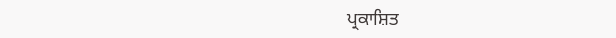ਪ੍ਰਕਾਸ਼ਿਤ